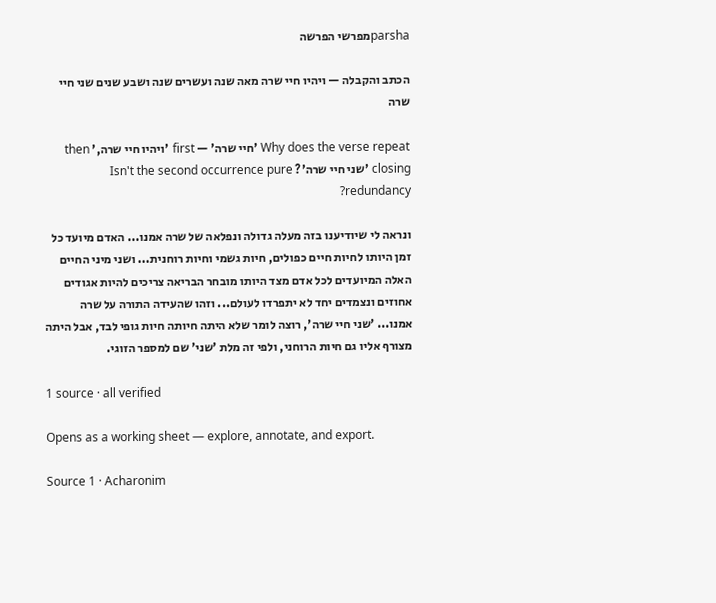parshaמפרשי הפרשה

הכתב והקבלה — ויהיו חיי שרה מאה שנה ועשרים שנה ושבע שנים שני חיי שרה

Why does the verse repeat 'חיי שרה' — first 'ויהיו חיי שרה,' then closing 'שני חיי שרה'? Isn't the second occurrence pure redundancy?

ונראה לי שיודיענו בזה מעלה גדולה ונפלאה של שרה אמנו... האדם מיועד כל זמן היותו לחיות חיים כפולים, חיות גשמי וחיות רוחנית... ושני מיני החיים האלה המיועדים לכל אדם מצד היותו מובחר הבריאה צריכים להיות אגודים אחוזים ונצמדים יחד לא יתפרדו לעולם... וזהו שהעידה התורה על שרה אמנו... 'שני חיי שרה', רוצה לומר שלא היתה חיותה חיות גופי לבד, אבל היתה מצורף אליו גם חיות הרוחני, ולפי זה מלת 'שני' שם למספר הזוגי.

1 source · all verified

Opens as a working sheet — explore, annotate, and export.

Source 1 · Acharonim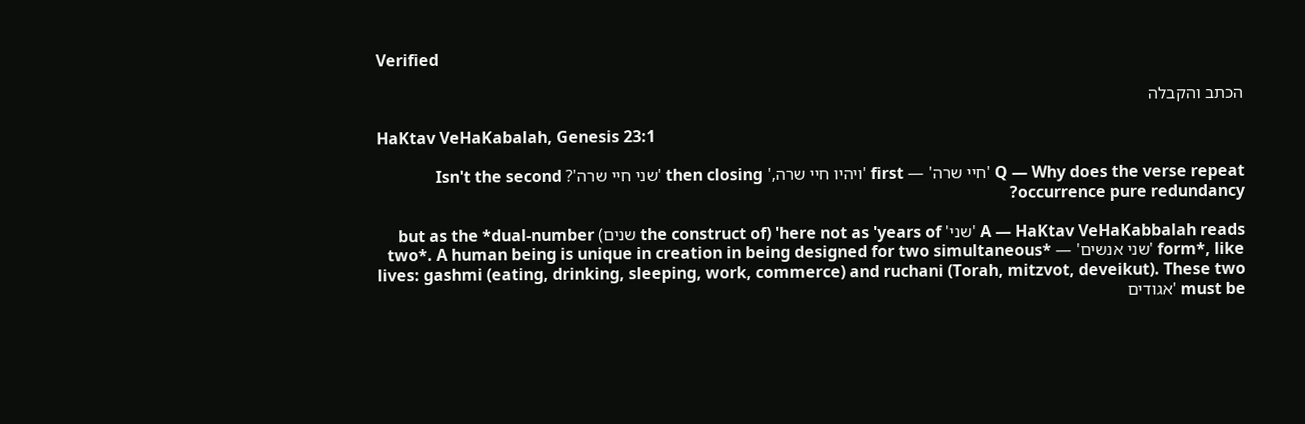Verified

הכתב והקבלה

HaKtav VeHaKabalah, Genesis 23:1

Q — Why does the verse repeat 'חיי שרה' — first 'ויהיו חיי שרה,' then closing 'שני חיי שרה'? Isn't the second occurrence pure redundancy?

A — HaKtav VeHaKabbalah reads 'שני' here not as 'years of' (the construct of שנים) but as the *dual-number form*, like 'שני אנשים' — *two*. A human being is unique in creation in being designed for two simultaneous lives: gashmi (eating, drinking, sleeping, work, commerce) and ruchani (Torah, mitzvot, deveikut). These two must be 'אגודים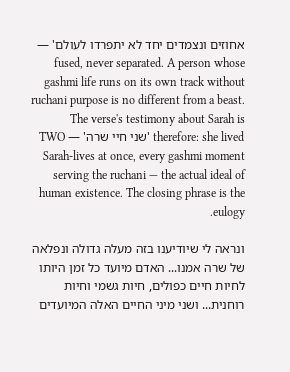אחוזים ונצמדים יחד לא יתפרדו לעולם' — fused, never separated. A person whose gashmi life runs on its own track without ruchani purpose is no different from a beast. The verse's testimony about Sarah is therefore: she lived 'שני חיי שרה' — TWO Sarah-lives at once, every gashmi moment serving the ruchani — the actual ideal of human existence. The closing phrase is the eulogy.

ונראה לי שיודיענו בזה מעלה גדולה ונפלאה של שרה אמנו... האדם מיועד כל זמן היותו לחיות חיים כפולים, חיות גשמי וחיות רוחנית... ושני מיני החיים האלה המיועדים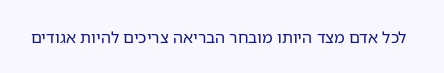לכל אדם מצד היותו מובחר הבריאה צריכים להיות אגודים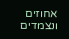אחוזים ונצמדים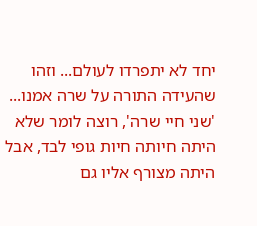יחד לא יתפרדו לעולם... וזהו שהעידה התורה על שרה אמנו... 'שני חיי שרה', רוצה לומר שלא היתה חיותה חיות גופי לבד, אבל היתה מצורף אליו גם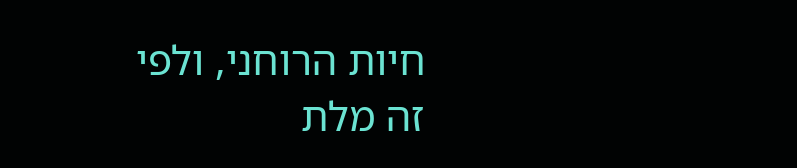חיות הרוחני, ולפי זה מלת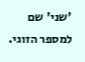'שני' שם למספר הזוגי.